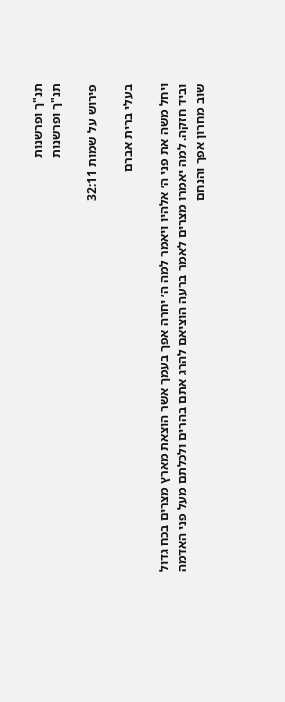תנ"ך ופרשנות
תנ"ך ופרשנות

פירוש על שמות 32:11

בעלי ברית אברם

ויחל משה את פני ה׳ אלהיו ויאמר למה ה׳ יחרה אפך בעמך אשר הוצאת מארץ מצרים בכח גדול וביד חזקה. למה יאמרו מצרים לאמר ברעה הוציאם להרג אתם בהרים ולכלתם מעל פני האדמה שוב מחרון אפך והנחם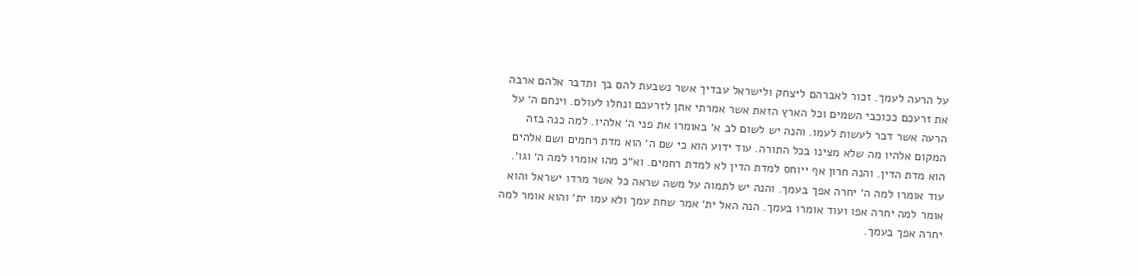על הרעה לעמך. זכור לאברהם ליצחק ולישראל עבדיך אשר נשבעת להם בך ותדבר אלהם ארבה את זרעכם ככוכבי השמים וכל הארץ הזאת אשר אמרתי אתן לזרעכם ונחלו לעולם. וינחם ה׳ על הרעה אשר דבר לעשות לעמו. והנה יש לשום לב א׳ באומרו את פני ה׳ אלהיו. למה כנה בזה המקום אלהיו מה שלא מצינו בכל התורה. עוד ידוע הוא כי שם ה׳ הוא מדת רחמים ושם אלהים הוא מדת הדין. והנה חרון אף ייוחס למדת הדין לא למדת רחמים. וא״כ מהו אומרו למה ה׳ וגו׳. עוד אומרו למה ה׳ יחרה אפך בעמך. והנה יש לתמוה על משה שראה כל אשר מרדו ישראל והוא אומר למה יחרה אפו ועוד אומרו בעמך. הנה האל ית׳ אמר שחת עמך ולא עמו ית׳ והוא אומר למה יחרה אפך בעמך.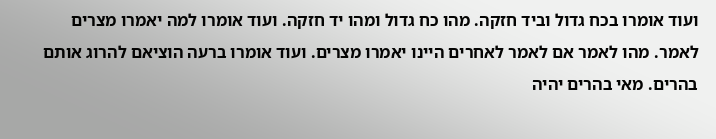ועוד אומרו בכח גדול וביד חזקה. מהו כח גדול ומהו יד חזקה. ועוד אומרו למה יאמרו מצרים לאמר. מהו לאמר אם לאמר לאחרים היינו יאמרו מצרים. ועוד אומרו ברעה הוציאם להרוג אותם בהרים. מאי בהרים יהיה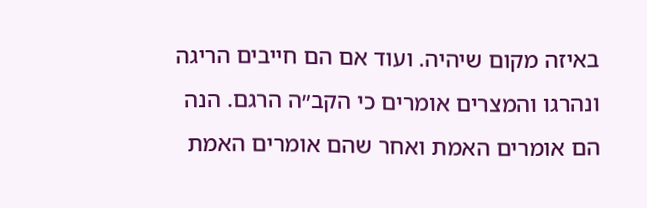באיזה מקום שיהיה. ועוד אם הם חייבים הריגה ונהרגו והמצרים אומרים כי הקב״ה הרגם. הנה הם אומרים האמת ואחר שהם אומרים האמת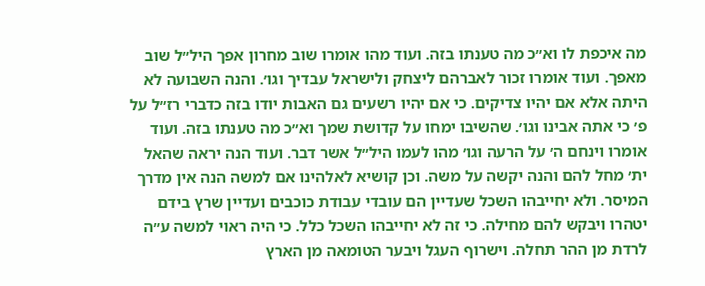מה איכפת לו וא״כ מה טענתו בזה. ועוד מהו אומרו שוב מחרון אפך היל״ל שוב מאפך. ועוד אומרו זכור לאברהם ליצחק ולישראל עבדיך וגו׳. והנה השבועה לא היתה אלא אם יהיו צדיקים. כי אם יהיו רשעים גם האבות יודו בזה כדברי רז״ל על פ׳ כי אתה אבינו וגו׳. שהשיבו ימחו על קדושת שמך וא״כ מה טענתו בזה. ועוד אומרו וינחם ה׳ על הרעה וגו׳ מהו לעמו היל״ל אשר דבר. ועוד הנה יראה שהאל ית׳ מחל להם והנה יקשה על משה. וכן קושיא לאלהינו אם למשה הנה אין מדרך המיסר. ולא יחייבהו השכל שעדיין הם עובדי עבודת כוכבים ועדיין שרץ בידם יטהרו ויבקש להם מחילה. כי זה לא יחייבהו השכל כלל. כי היה ראוי למשה ע״ה לרדת מן ההר תחלה. וישרוף העגל ויבער הטומאה מן הארץ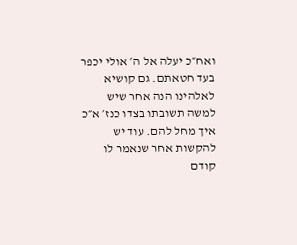ואח״כ יעלה אל ה׳ אולי יכפר בעד חטאתם. גם קושיא לאלהינו הנה אחר שיש למשה תשובתו בצדו כנז׳ א״כ איך מחל להם. עוד יש להקשות אחר שנאמר לו קודם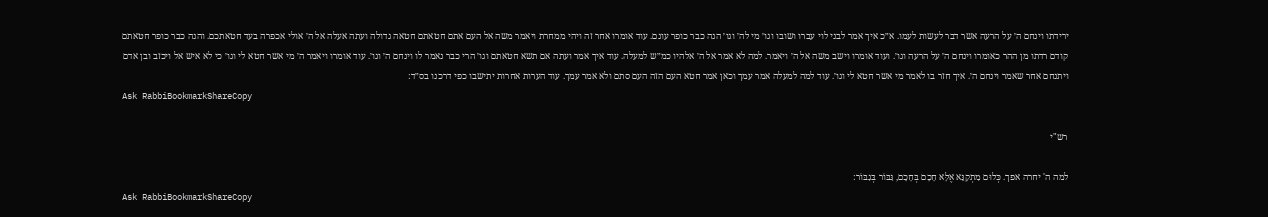ירידתו וינחם ה׳ על הרעה אשר דבר לעשות לעמו. א״כ איך אמר לבני לוי עברו ושובו וגו׳ מי לה׳ וגו׳ הנה כבר כופר עונם. עוד אומרו אחר זה ויהי ממחרת ויאמר משה אל העם אתם חטאתם חטאה גדולה ועתה אעלה אל ה׳ אולי אכפרה בעד חטאתכם. והנה כבר כופר חטאתם קודם רדתו מן ההר כאומרו וינחם ה׳ על הרעה וגו׳. ועוד אומרו וישב משה אל ה׳ ויאמר. למה לא אמר אל ה׳ אלהיו כמ״ש למעלה. עוד איך אמר ועתה אם תשא חטאתם וגו׳ הרי כבר נאמר לו וינחם ה׳ וגו׳. עוד אומרו ויאמר ה׳ מי אשר חטא לי וגו׳ כי לא איש אל ויכזב ובן אדם ויתנחם אחר שאמר וינחם ה׳. איך חזר בו לאמר מי אשר חטא לי וגו׳. עוד למה למעלה אמר עמך וכאן אמר חטא העם הזה העם סתם ולא אמר עמך. עוד הערות אחרות יתישבו כפי דרכנו בס״ד:
Ask RabbiBookmarkShareCopy

רש"י

למה ה' יחרה אפך. כְּלוּם מִתְקַנֵּא אֶלָּא חָכָם בְּחָכָם, גִּבּוֹר בְּגִבּוֹר:
Ask RabbiBookmarkShareCopy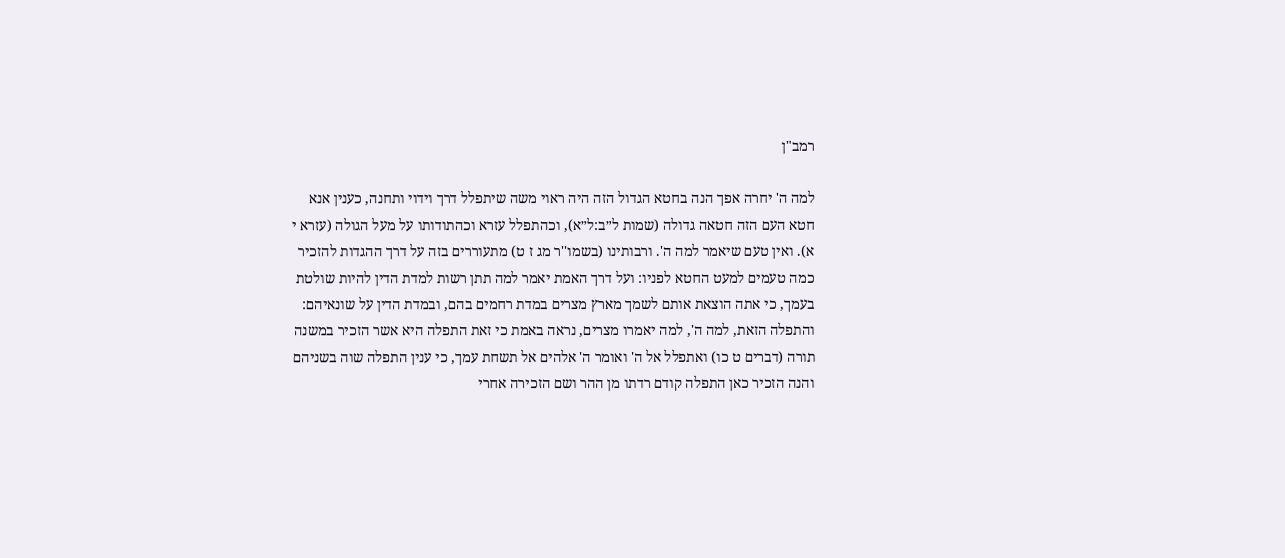רמב"ן

למה ה' יחרה אפך הנה בחטא הגדול הזה היה ראוי משה שיתפלל דרך וידוי ותחנה, כענין אנא חטא העם הזה חטאה גדולה (שמות ל״ב:ל״א), וכהתפלל עזרא וכהתודותו על מעל הגולה (עזרא י א). ואין טעם שיאמר למה ה'. ורבותינו (בשמו''ר מג ז ט) מתעוררים בזה על דרך ההגדות להזכיר כמה טעמים למעט החטא לפניו: ועל דרך האמת יאמר למה תתן רשות למדת הדין להיות שולטת בעמך, כי אתה הוצאת אותם לשמך מארץ מצרים במדת רחמים בהם, ובמדת הדין על שונאיהם: והתפלה הזאת, למה ה', למה יאמרו מצרים, נראה באמת כי זאת התפלה היא אשר הזכיר במשנה תורה (דברים ט כו) ואתפלל אל ה' ואומר ה' אלהים אל תשחת עמך, כי ענין התפלה שוה בשניהם והנה הזכיר כאן התפלה קודם רדתו מן ההר ושם הזכירה אחרי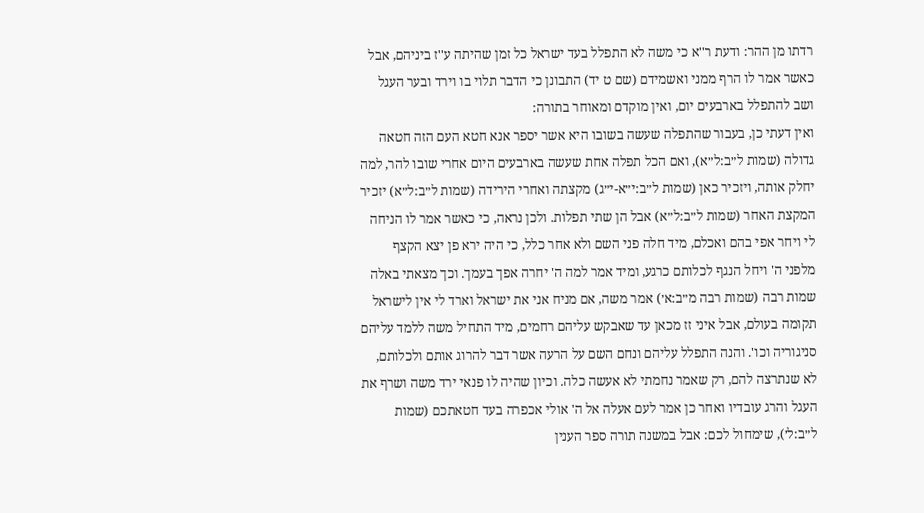רדתו מן ההר: ודעת ר''א כי משה לא התפלל בעד ישראל כל זמן שהיתה ע''ז ביניהם, אבל כאשר אמר לו הרף ממני ואשמידם (שם ט יד) התבונן כי הדבר תלוי בו וירד ובער העגל ושב להתפלל בארבעים יום, ואין מוקדם ומאוחר בתורה:
ואין דעתי כן, בעבור שהתפלה שעשה בשובו היא אשר יספר אנא חטא העם הזה חטאה גדולה (שמות ל״ב:ל״א), ואם הכל תפלה אחת שעשה בארבעים היום אחרי שובו להר, למה יחלק אותה, ויזכיר כאן (שמות ל״ב:י״א-י״ג) מקצתה ואחרי הירידה (שמות ל״ב:ל״א) יזכיר המקצת האחר (שמות ל״ב:ל״א) אבל הן שתי תפלות. ולכן נראה, כי כאשר אמר לו הניחה לי ויחר אפי בהם ואכלם, מיד חלה פני השם ולא אחר כלל, כי היה ירא פן יצא הקצף מלפני ה' ויחל הנגף לכלותם כרגע, ומיד אמר למה ה' יחרה אפך בעמך. וכך מצאתי באלה שמות רבה (שמות רבה מ״ב:א׳) אמר משה, אם מניח אני את ישראל וארד לי אין לישראל תקומה בעולם, אבל איני זז מכאן עד שאבקש עליהם רחמים, מיד התחיל משה ללמד עליהם סניגוריה וכו'. והנה התפלל עליהם ונחם השם על הרעה אשר דבר להרוג אותם ולכלותם, לא שנתרצה להם, רק שאמר נחמתי לא אעשה כלה. וכיון שהיה לו פנאי ירד משה ושרף את העגל והרג עובדיו ואחר כן אמר לעם אעלה אל ה' אולי אכפרה בעד חטאתכם (שמות ל״ב:ל׳), שימחול לכם: אבל במשנה תורה ספר הענין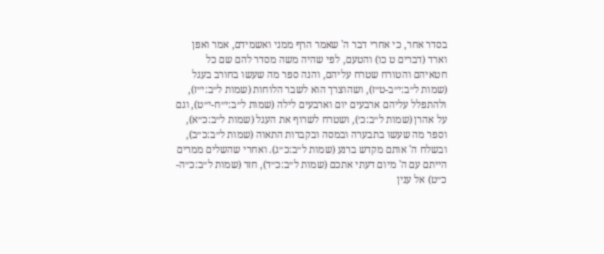בסדר אחר, כי אחרי דבר ה' שאמר הרף ממני ואשמידם, אמר ואפן וארד (דברים ט כו) והטעם, לפי שהיה משה מסדר להם שם כל חטאיהם והטורח שטרח עליהם, והנה ספר מה שעשו בחורב בעגל (שמות ל״ב:י״ב-ט״ז), ושהוצרך הוא לשבר הלוחות (שמות ל״ב:י״ז), ולהתפלל עליהם ארבעים יום וארבעים לילה (שמות ל״ב:י״ח-י״ט), וגם על אהרן (שמות ל״ב:כ׳), ושטרח לשרוף את העגל (שמות ל״ב:כ״א), וספר מה שעשו בתבערה ובמסה ובקברות התאוה (שמות ל״ב:כ״ב), ובשלח ה' אותם מקדש ברנע (שמות ל״ב:כ״ג). ואחרי שהשלים ממרים הייתם עם ה' מיום דעתי אתכם (שמות ל״ב:כ״ד), חזר (שמות ל״ב:כ״ה-כ״ט) אל ענין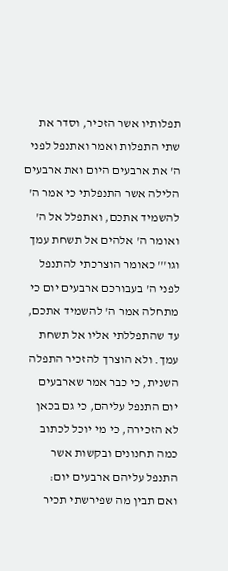תפלותיו אשר הזכיר, וסדר את שתי התפלות ואמר ואתנפל לפני ה' את ארבעים היום ואת ארבעים הלילה אשר התנפלתי כי אמר ה' להשמיד אתכם, ואתפלל אל ה' ואומר ה' אלהים אל תשחת עמך וגו''' כאומר הוצרכתי להתנפל לפני ה' בעבורכם ארבעים יום כי מתחלה אמר ה' להשמיד אתכם, עד שהתפללתי אליו אל תשחת עמך. ולא הוצרך להזכיר התפלה השנית, כי כבר אמר שארבעים יום התנפל עליהם, כי גם בכאן לא הזכירה, כי מי יוכל לכתוב כמה תחנונים ובקשות אשר התנפל עליהם ארבעים יום:
ואם תבין מה שפירשתי תכיר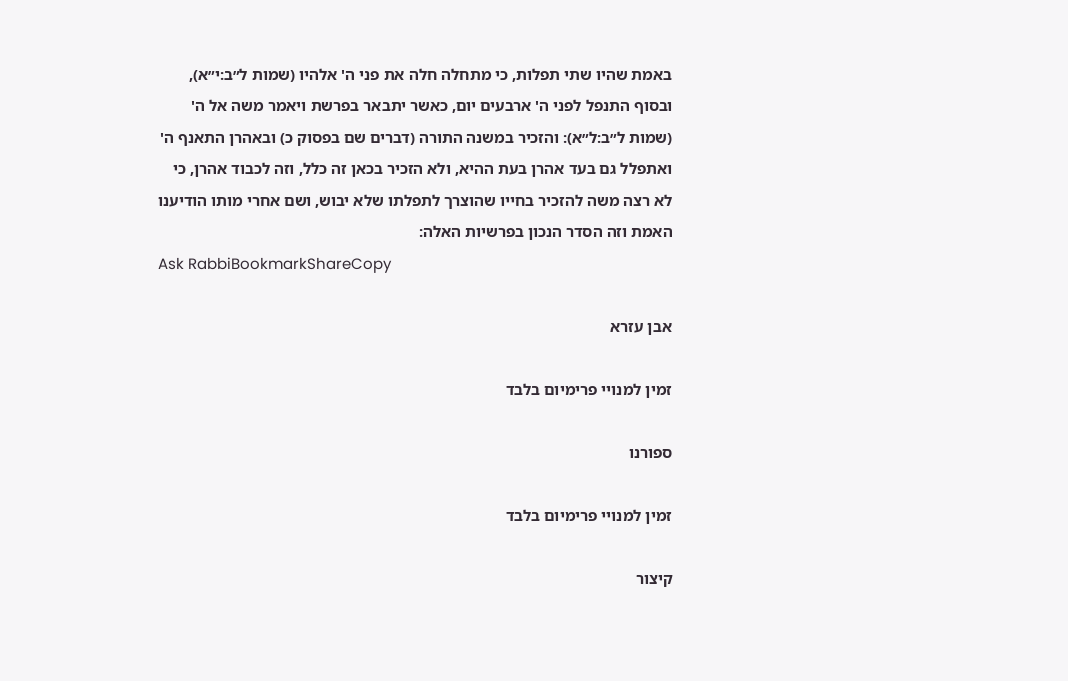באמת שהיו שתי תפלות, כי מתחלה חלה את פני ה' אלהיו (שמות ל״ב:י״א), ובסוף התנפל לפני ה' ארבעים יום, כאשר יתבאר בפרשת ויאמר משה אל ה' (שמות ל״ב:ל״א): והזכיר במשנה התורה (דברים שם בפסוק כ) ובאהרן התאנף ה' ואתפלל גם בעד אהרן בעת ההיא, ולא הזכיר בכאן זה כלל, וזה לכבוד אהרן, כי לא רצה משה להזכיר בחייו שהוצרך לתפלתו שלא יבוש, ושם אחרי מותו הודיענו האמת וזה הסדר הנכון בפרשיות האלה:
Ask RabbiBookmarkShareCopy

אבן עזרא

זמין למנויי פרימיום בלבד

ספורנו

זמין למנויי פרימיום בלבד

קיצור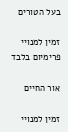בעל הטורים

זמין למנויי פרימיום בלבד

אור החיים

זמין למנויי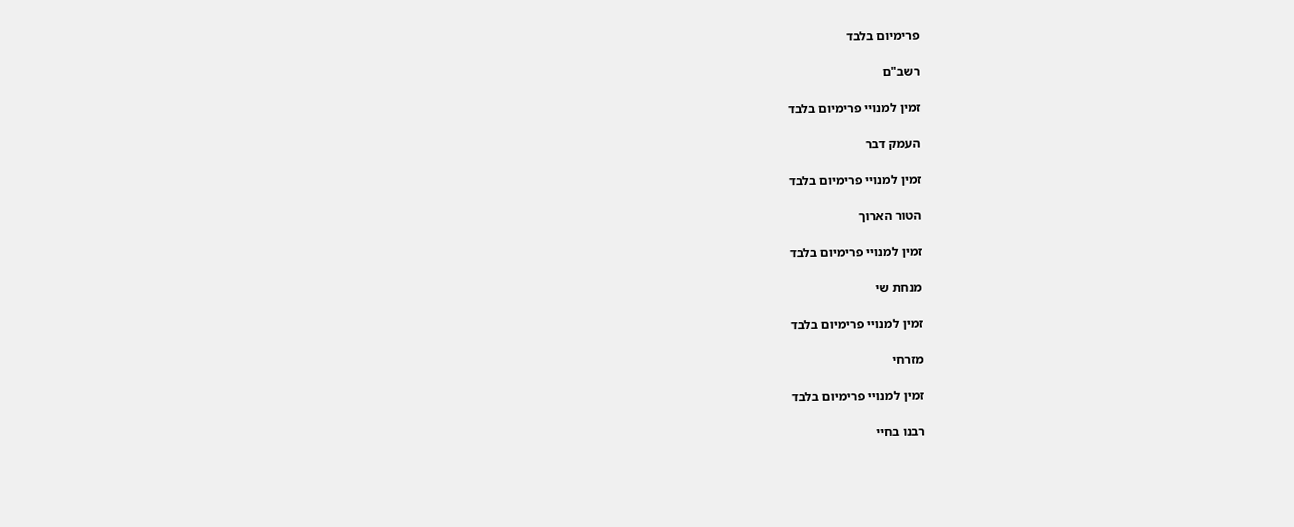פרימיום בלבד

רשב"ם

זמין למנויי פרימיום בלבד

העמק דבר

זמין למנויי פרימיום בלבד

הטור הארוך

זמין למנויי פרימיום בלבד

מנחת שי

זמין למנויי פרימיום בלבד

מזרחי

זמין למנויי פרימיום בלבד

רבנו בחיי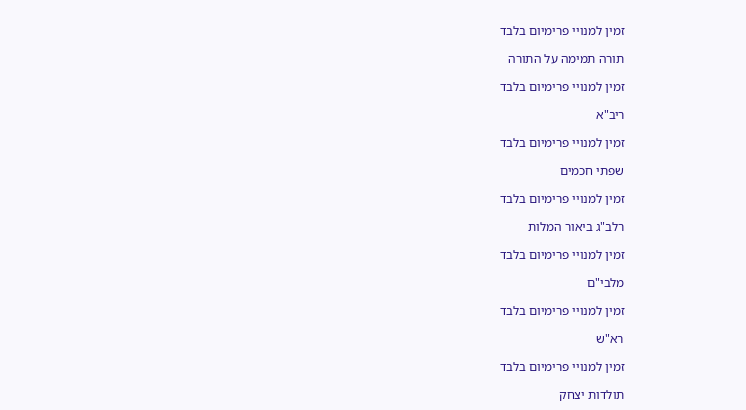זמין למנויי פרימיום בלבד

תורה תמימה על התורה

זמין למנויי פרימיום בלבד

ריב"א

זמין למנויי פרימיום בלבד

שפתי חכמים

זמין למנויי פרימיום בלבד

רלב"ג ביאור המלות

זמין למנויי פרימיום בלבד

מלבי"ם

זמין למנויי פרימיום בלבד

רא"ש

זמין למנויי פרימיום בלבד

תולדות יצחק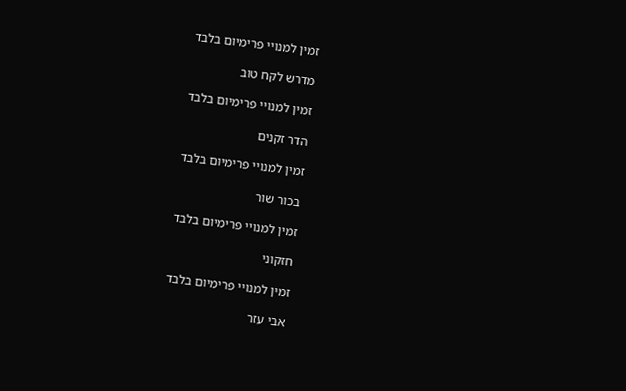זמין למנויי פרימיום בלבד

מדרש לקח טוב

זמין למנויי פרימיום בלבד

הדר זקנים

זמין למנויי פרימיום בלבד

בכור שור

זמין למנויי פרימיום בלבד

חזקוני

זמין למנויי פרימיום בלבד

אבי עזר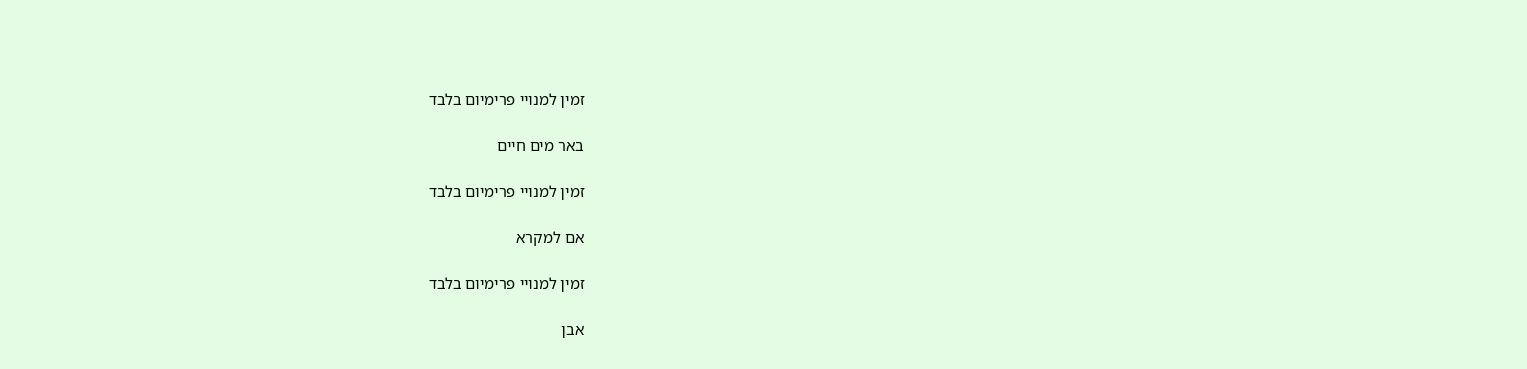זמין למנויי פרימיום בלבד

באר מים חיים

זמין למנויי פרימיום בלבד

אם למקרא

זמין למנויי פרימיום בלבד

אבן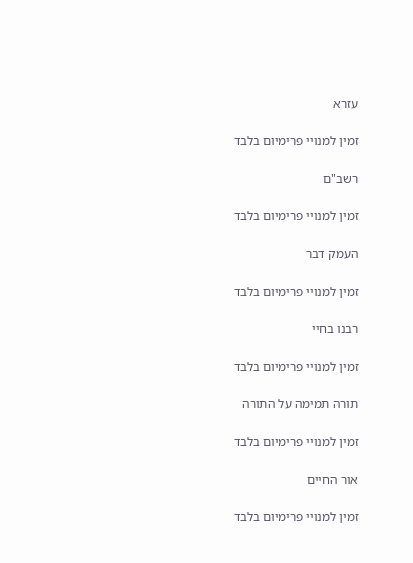עזרא

זמין למנויי פרימיום בלבד

רשב"ם

זמין למנויי פרימיום בלבד

העמק דבר

זמין למנויי פרימיום בלבד

רבנו בחיי

זמין למנויי פרימיום בלבד

תורה תמימה על התורה

זמין למנויי פרימיום בלבד

אור החיים

זמין למנויי פרימיום בלבד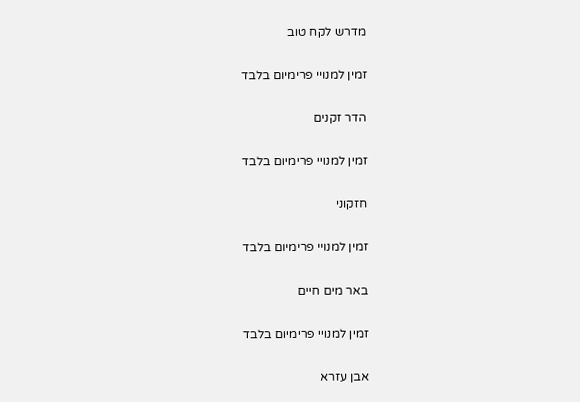מדרש לקח טוב

זמין למנויי פרימיום בלבד

הדר זקנים

זמין למנויי פרימיום בלבד

חזקוני

זמין למנויי פרימיום בלבד

באר מים חיים

זמין למנויי פרימיום בלבד

אבן עזרא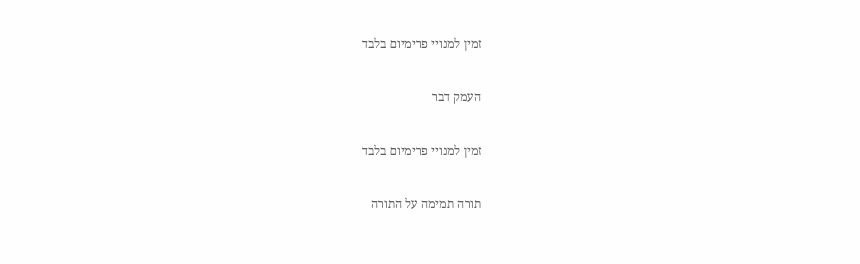זמין למנויי פרימיום בלבד

העמק דבר

זמין למנויי פרימיום בלבד

תורה תמימה על התורה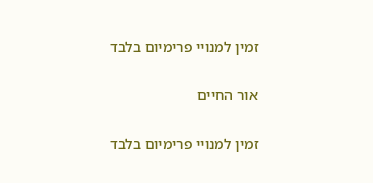זמין למנויי פרימיום בלבד

אור החיים

זמין למנויי פרימיום בלבד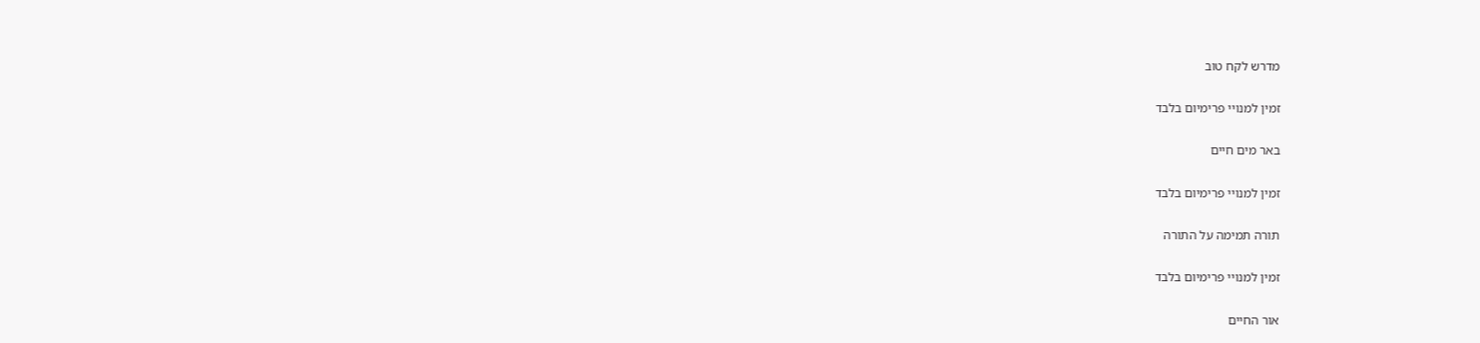מדרש לקח טוב

זמין למנויי פרימיום בלבד

באר מים חיים

זמין למנויי פרימיום בלבד

תורה תמימה על התורה

זמין למנויי פרימיום בלבד

אור החיים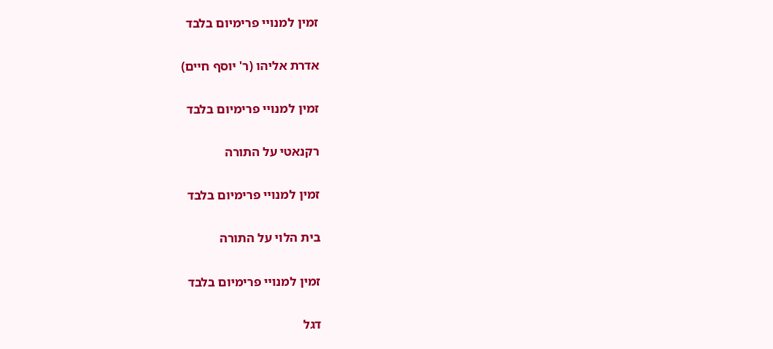זמין למנויי פרימיום בלבד

אדרת אליהו (ר' יוסף חיים)

זמין למנויי פרימיום בלבד

רקנאטי על התורה

זמין למנויי פרימיום בלבד

בית הלוי על התורה

זמין למנויי פרימיום בלבד

דגל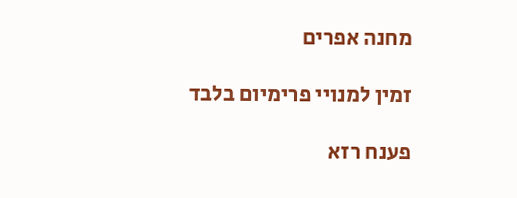מחנה אפרים

זמין למנויי פרימיום בלבד

פענח רזא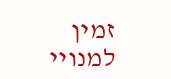זמין למנויי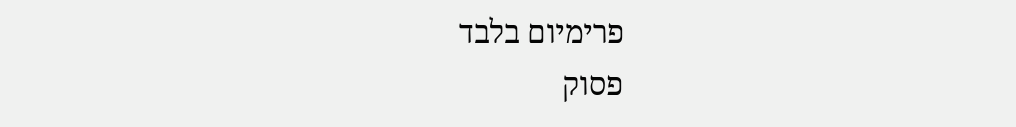פרימיום בלבד
פסוק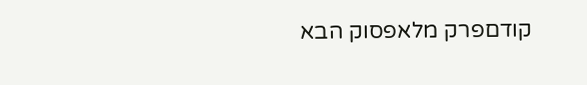קודםפרק מלאפסוק הבא